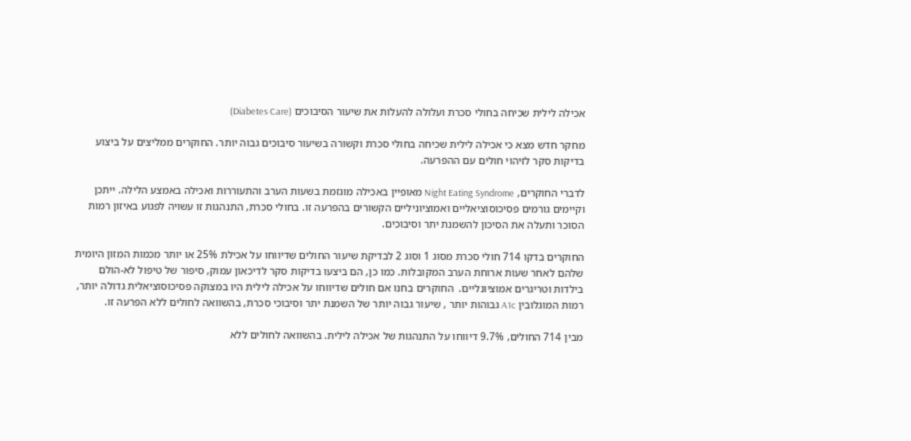אכילה לילית שכיחה בחולי סכרת ועלולה להעלות את שיעור הסיבוכים (Diabetes Care)

מחקר חדש מצא כי אכילה לילית שכיחה בחולי סכרת וקשורה בשיעור סיבוכים גבוה יותר. החוקרים ממליצים על ביצוע בדיקות סקר לזיהוי חולים עם ההפרעה.

לדברי החוקרים, Night Eating Syndrome מאופיין באכילה מוגזמת בשעות הערב והתעוררות ואכילה באמצע הלילה. ייתכן וקיימים גורמים פסיכוסוציאליים ואמוציוניליים הקשורים בהפרעה זו. בחולי סכרת, התנהגות זו עשויה לפגוע באיזון רמות הסוכר ותעלה את הסיכון להשמנת יתר וסיבוכים.

החוקרים בדקו 714 חולי סכרת מסוג 1 וסוג 2 לבדיקת שיעור החולים שדיווחו על אכילת 25% או יותר מכמות המזון היומית שלהם לאחר שעות ארוחת הערב המקובלות. כמו כן, הם ביצעו בדיקות סקר לדיכאון עמוק, סיפור של טיפול לא-הולם בילדות וטריגרים אמוציונליים.  החוקרים בחנו אם חולים שדיווחו על אכילה לילית היו במצוקה פסיכוסוציאלית גדולה יותר, רמות המוגלובין A1c גבוהות יותר , שיעור גבוה יותר של השמנת יתר וסיבוכי סכרת, בהשוואה לחולים ללא הפרעה זו.

מבין 714 החולים, 9.7% דיווחו על התנהגות של אכילה לילית. בהשוואה לחולים ללא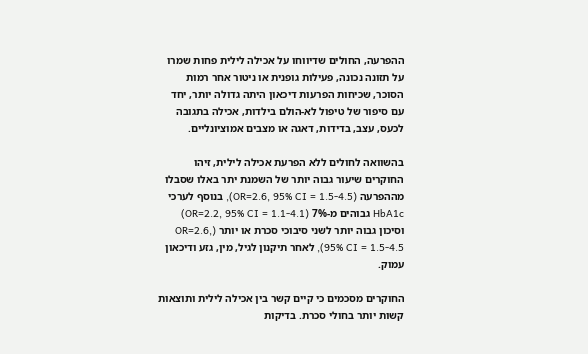ההפרעה, החולים שדיווחו על אכילה לילית פחות שמרו על תזונה נכונה, פעילות גופנית או ניטור אחר רמות הסוכר, שכיחות הפרעות דיכאון היתה גדולה יותר, יחד עם סיפור של טיפול לא-הולם בילדות, אכילה בתגובה לכעס, עצב, בדידות, דאגה או מצבים אמוציונליים.

בהשוואה לחולים ללא הפרעת אכילה לילית, זיהו החוקרים שיעור גבוה יותר של השמנת יתר באלו שסבלו מההפרעה (OR=2.6, 95% CI = 1.5-4.5), בנוסף לערכי HbA1c גבוהים מ-7% (OR=2.2, 95% CI = 1.1-4.1) וסיכון גבוה יותר לשני סיבוכי סכרת או יותר (OR=2.6, 95% CI = 1.5-4.5), לאחר תיקנון לגיל, מין, גזע ודיכאון עמוק.

החוקרים מסכמים כי קיים קשר בין אכילה לילית ותוצאות קשות יותר בחולי סכרת. בדיקות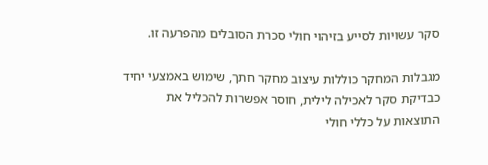סקר עשויות לסייע בזיהוי חולי סכרת הסובלים מהפרעה זו.

מגבלות המחקר כוללות עיצוב מחקר חתך, שימוש באמצעי יחיד כבדיקת סקר לאכילה לילית, חוסר אפשרות להכליל את התוצאות על כללי חולי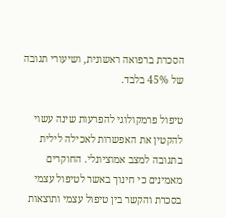הסכרת ברפואה ראשונית, ושיעורי תגובה של 45% בלבד.

טיפול פרמקולוגי להפרעות שינה עשוי להקטין את האפשרות לאכילה לילית בתגובה למצב אמוציונלי. החוקרים מאמינים כי חינוך באשר לטיפול עצמי בסכרת והקשר בין טיפול עצמי ותוצאות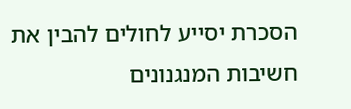הסכרת יסייע לחולים להבין את חשיבות המנגנונים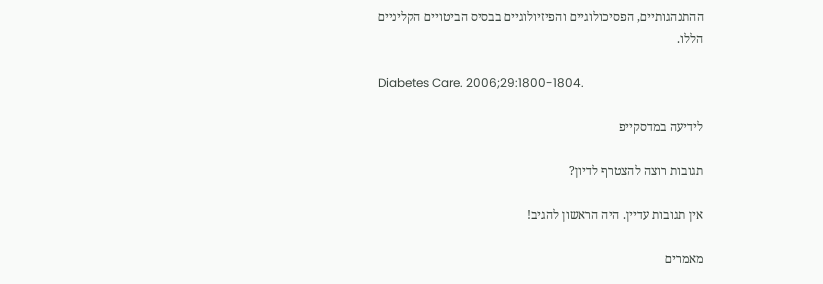ההתנהגותיים, הפסיכולוגיים והפיזיולוגיים בבסיס הביטויים הקליניים הללו.

Diabetes Care. 2006;29:1800-1804.

לידיעה במדסקייפ

תגובות רוצה להצטרף לדיון?

אין תגובות עדיין. היה הראשון להגיב!

מאמרים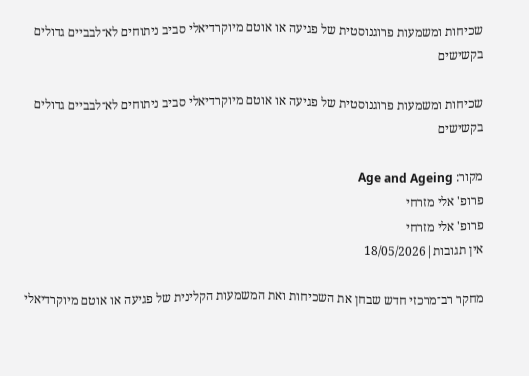שכיחות ומשמעות פרוגנוסטית של פגיעה או אוטם מיוקרדיאלי סביב ניתוחים לא־לבביים גדולים בקשישים

שכיחות ומשמעות פרוגנוסטית של פגיעה או אוטם מיוקרדיאלי סביב ניתוחים לא־לבביים גדולים בקשישים

מקור: Age and Ageing
פרופ' אלי מזרחי
פרופ' אלי מזרחי
אין תגובות|18/05/2026

מחקר רב־מרכזי חדש שבחן את השכיחות ואת המשמעות הקלינית של פגיעה או אוטם מיוקרדיאלי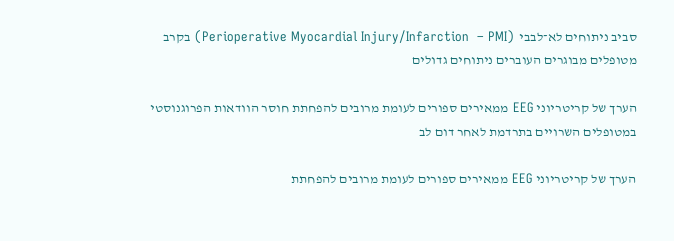סביב ניתוחים לא־לבבי  (Perioperative Myocardial Injury/Infarction  – PMI) בקרב מטופלים מבוגרים העוברים ניתוחים גדולים

הערך של קריטריוני EEG ממאירים ספורים לעומת מרובים להפחתת חוסר הוודאות הפרוגנוסטי במטופלים השרויים בתרדמת לאחר דום לב

הערך של קריטריוני EEG ממאירים ספורים לעומת מרובים להפחתת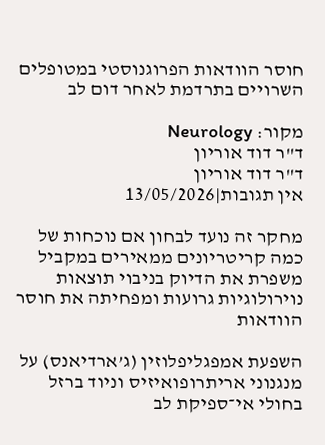חוסר הוודאות הפרוגנוסטי במטופלים השרויים בתרדמת לאחר דום לב

מקור: Neurology
ד"ר דוד אוריון
ד"ר דוד אוריון
אין תגובות|13/05/2026

מחקר זה נועד לבחון אם נוכחות של כמה קריטריונים ממאירים במקביל משפרת את הדיוק בניבוי תוצאות נוירולוגיות גרועות ומפחיתה את חוסר הוודאות

השפעת אמפגליפלוזין (ג’ארדיאנס) על מנגנוני אריתרופואיזיס וניוד ברזל בחולי אי־ספיקת לב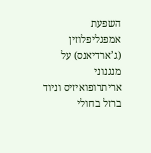השפעת אמפגליפלוזין (ג’ארדיאנס) על מנגנוני אריתרופואיזיס וניוד ברזל בחולי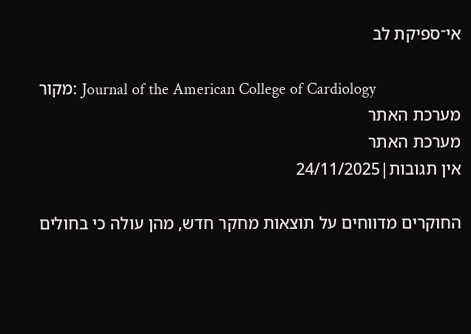אי־ספיקת לב

מקור: Journal of the American College of Cardiology
מערכת האתר
מערכת האתר
אין תגובות|24/11/2025

החוקרים מדווחים על תוצאות מחקר חדש, מהן עולה כי בחולים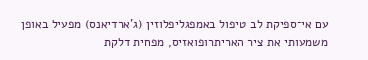עם אי־ספיקת לב טיפול באמפגליפלוזין (ג’ארדיאנס) מפעיל באופן משמעותי את ציר האריתרופואזיס, מפחית דלקת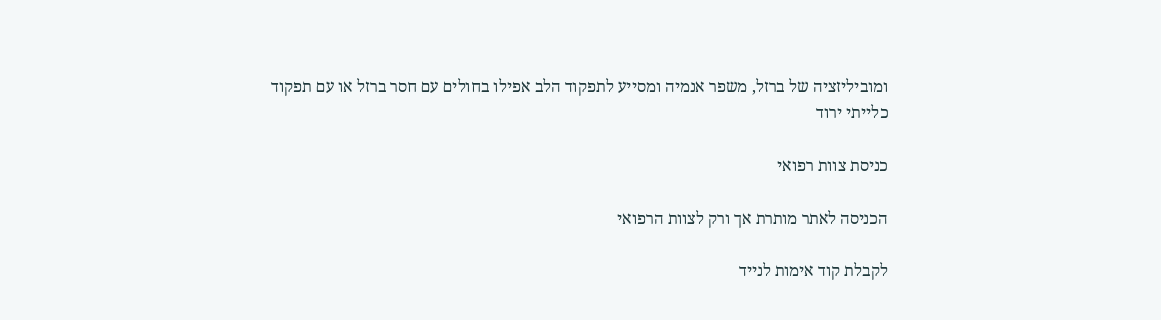ומוביליזציה של ברזל, משפר אנמיה ומסייע לתפקוד הלב אפילו בחולים עם חסר ברזל או עם תפקוד כלייתי ירוד

כניסת צוות רפואי

הכניסה לאתר מותרת אך ורק לצוות הרפואי

לקבלת קוד אימות לנייד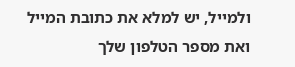ולמייל, יש למלא את כתובת המייל ואת מספר הטלפון שלך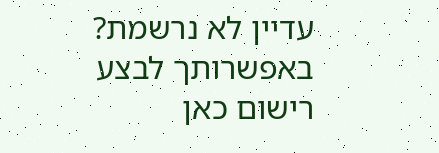עדיין לא נרשמת? באפשרותך לבצע רישום כאן